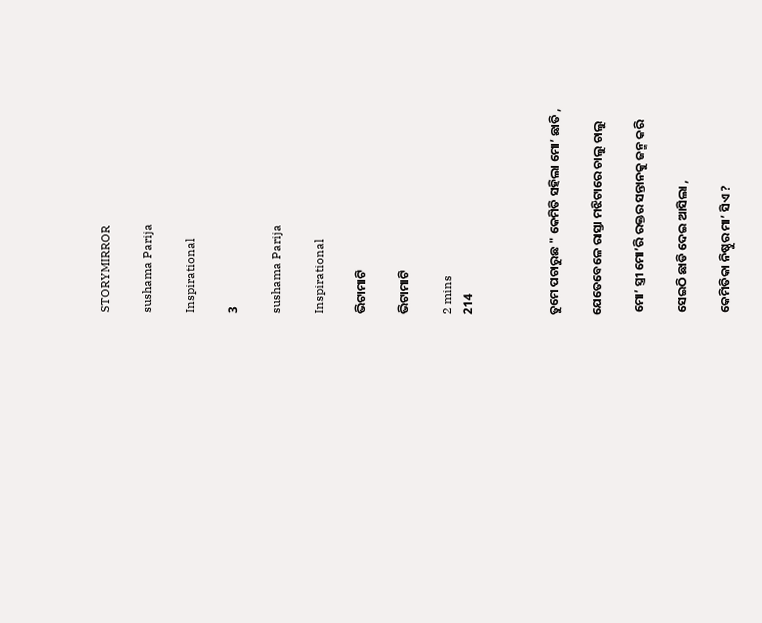STORYMIRROR

sushama Parija

Inspirational

3

sushama Parija

Inspirational

ଭିଟାମାଟି

ଭିଟାମାଟି

2 mins
214



ତୁମେ ପଚାରୁଛ " କେମିତି ସହିଲା ମୋ’ ଛାତି ,

ଯେତେବେଳେ ରାସ୍ତା ମଝିଟାରେ ଚାଲୁ ଚାଲୁ

 ମୋ’ ସ୍ତ୍ରୀ ମୋ’ରି ରକ୍ତର ସନ୍ତାନକୁ ଜନ୍ମ କରି

 ସେଇଠି ଛାଡି ଦେଇ ଆସିଲା ,

 କେମିତିକା ନିଷ୍ଠୁର ମା’ ସିଏ ?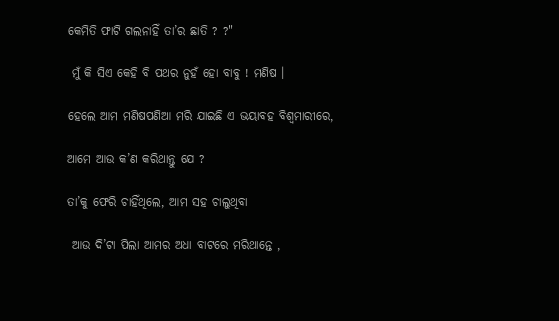କେମିତି ଫାଟି ଗଲନାହିଁ ତା’ର ଛାତି ? ?"

 ମୁଁ କି ସିଏ କେହି ବି ପଥର ନୁହଁ ହୋ ବାବୁ ! ମଣିଷ ।

ହେଲେ ଆମ ମଣିଷପଣିଆ ମରି ଯାଇଛି ଏ ଭୟାବହ ବିଶ୍ଵମାରୀରେ,

ଆମେ ଆଉ କ’ଣ କରିଥାନ୍ତୁ ଯେ ?

ତା’କୁ ଫେରି ଚାହିଁଥିଲେ, ଆମ ସହ ଚାଲୁଥିବା

 ଆଉ ଦି’ଟା ପିଲା ଆମର ଅଧା ବାଟରେ ମରିଥାନ୍ତେ ,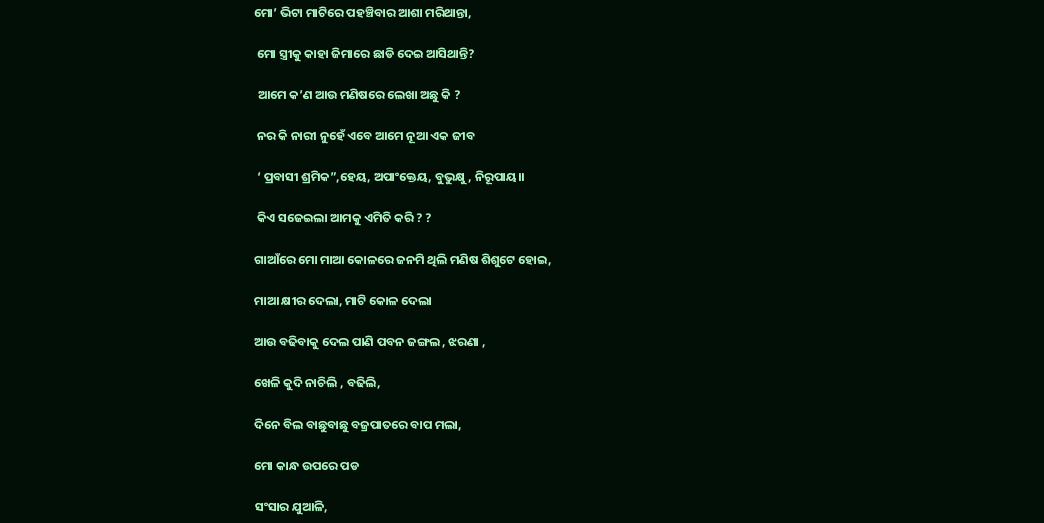ମୋ’ ଭିଟା ମାଟିରେ ପହଞ୍ଚିବାର ଆଶା ମରିଥାନ୍ତା,

 ମୋ ସ୍ତ୍ରୀକୁ କାହା ଜିମାରେ ଛାଡି ଦେଇ ଆସିଥାନ୍ତି?

 ଆମେ କ’ଣ ଆଉ ମଣିଷରେ ଲେଖା ଅଛୁ କି ?

 ନର କି ନାରୀ ନୁହେଁ ଏବେ ଆମେ ନୂଆ ଏକ ଜୀବ

 ‘ ପ୍ରବାସୀ ଶ୍ରମିକ”,ହେୟ, ଅପାଂକ୍ତେୟ, ବୁଭୁକ୍ଷୁ, ନିରୂପାୟ।।

 କିଏ ସଜେଇଲା ଆମକୁ ଏମିତି କରି ? ?

ଗାଆଁରେ ମୋ ମାଆ କୋଳରେ ଜନମି ଥିଲି ମଣିଷ ଶିଶୁଟେ ହୋଇ,

ମାଆ କ୍ଷୀର ଦେଲା, ମାଟି କୋଳ ଦେଲା

ଆଉ ବଢିବାକୁ ଦେଲ ପାଣି ପବନ ଜଙ୍ଗଲ , ଝରଣା ,

ଖେଳି କୁଦି ନାଚିଲି , ବଢିଲି,

ଦିନେ ବିଲ ବାଛୁବାଛୁ ବଜ୍ରପାତରେ ବାପ ମଲା,

ମୋ କାନ୍ଧ ଉପରେ ପଡ

ସଂସାର ଯୁଆଳି,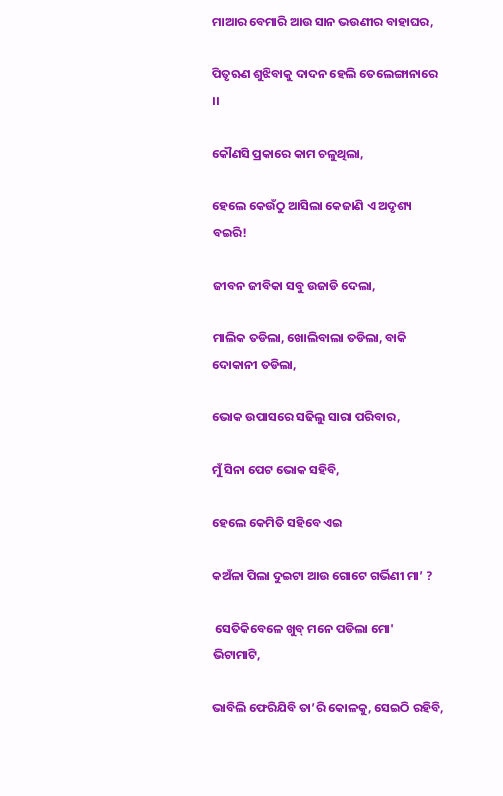ମାଆର ବେମାରି ଆଉ ସାନ ଭଉଣୀର ବାହାଘର,

ପିତୃଋଣ ଶୁଝିବାକୁ ଦାଦନ ହେଲି ତେଲେଙ୍ଗାନାରେ ।।

କୌଣସି ପ୍ରକାରେ କାମ ଚଳୁଥିଲା,

ହେଲେ କେଉଁଠୁ ଆସିଲା କେଜାଣି ଏ ଅଦୃଶ୍ୟ ବଇରି!

ଜୀବନ ଜୀବିକା ସବୁ ଉଜାଡି ଦେଲା,

ମାଲିକ ତଡିଲା, ଖୋଲିବାଲା ତଡିଲା, ବାକି ଦୋକାନୀ ତଡିଲା,

ଭୋକ ଉପାସରେ ସଢିଲୁ ସାରା ପରିବାର,

ମୁଁ ସିନା ପେଟ ଭୋକ ସହିବି,

ହେଲେ କେମିତି ସହିବେ ଏଇ

କଅଁଳା ପିଲା ଦୁଇଟା ଆଉ ଗୋଟେ ଗର୍ଭିଣୀ ମା’ ?

 ସେତିକିବେଳେ ଖୁବ୍ ମନେ ପଡିଲା ମୋ' ଭିଟାମାଟି,

ଭାବିଲି ଫେରିଯିବି ତା’ରି କୋଳକୁ, ସେଇଠି ରହିବି,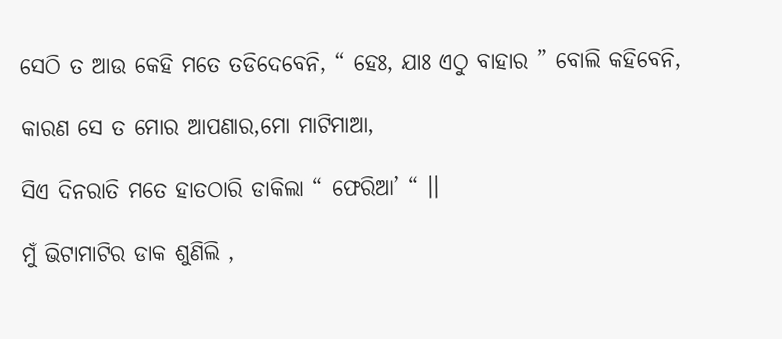ସେଠି ତ ଆଉ କେହି ମତେ ତଡିଦେବେନି, “ ହେଃ, ଯାଃ ଏଠୁ ବାହାର ” ବୋଲି କହିବେନି,

କାରଣ ସେ ତ ମୋର ଆପଣାର,ମୋ ମାଟିମାଆ,

ସିଏ ଦିନରାତି ମତେ ହାତଠାରି ଡାକିଲା “ ଫେରିଆ’ “ ।।

ମୁଁ ଭିଟାମାଟିର ଡାକ ଶୁଣିଲି ,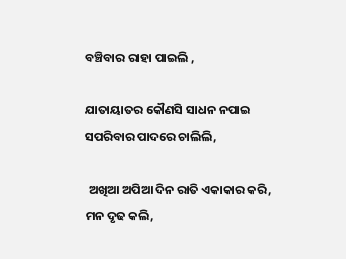ବଞ୍ଚିବାର ରାହା ପାଇଲି ,

ଯାତାୟାତର କୌଣସି ସାଧନ ନପାଇ ସପରିବାର ପାଦରେ ଚାଲିଲି,

 ଅଖିଆ ଅପିଆ ଦିନ ରାତି ଏକାକାର କରି, ମନ ଦୃଢ କଲି,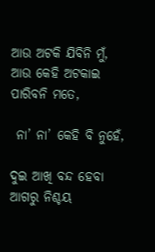ଆଉ ଅଟକି ଯିବିନି ମୁଁ, ଆଉ କେହି ଅଟକାଇ ପାରିବନି ମତେ,

 ନା’ ନା’ କେହି ବି ନୁହେଁ,

ଦୁଇ ଆଖି ବନ୍ଦ ହେବା ଆଗରୁ ନିଶ୍ଚୟ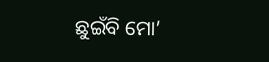ଛୁଇଁବି ମୋ’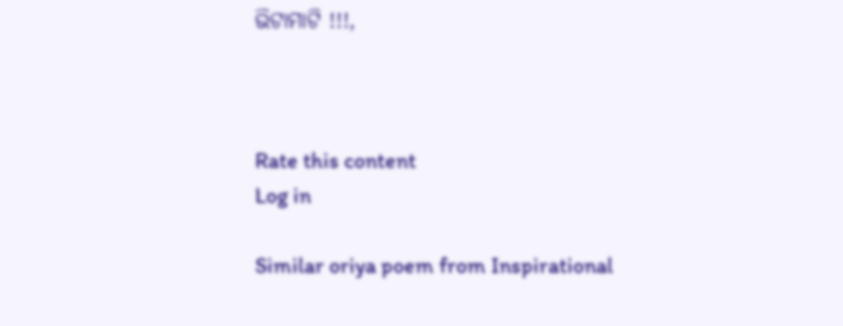ଭିଟାମାଟି !!!,



Rate this content
Log in

Similar oriya poem from Inspirational